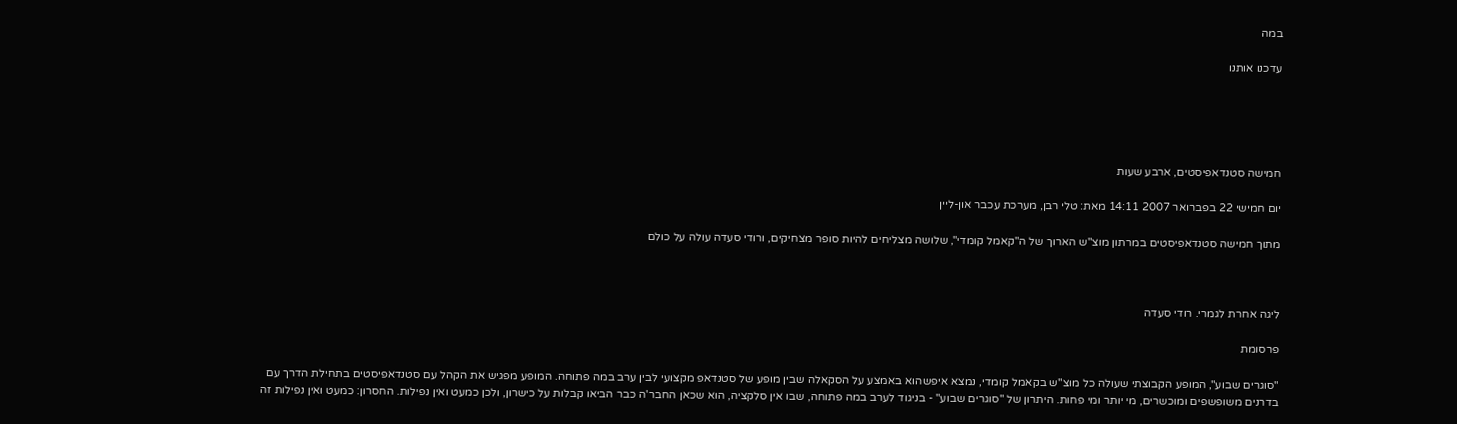במה

עדכנו אותנו





חמישה סטנדאפיסטים, ארבע שעות

יום חמישי 22 בפברואר 2007 14:11 מאת: טלי רבן, מערכת עכבר און-ליין

מתוך חמישה סטנדאפיסטים במרתון מוצ"ש הארוך של ה"קאמל קומדי", שלושה מצליחים להיות סופר מצחיקים, ורודי סעדה עולה על כולם



ליגה אחרת לגמרי. רודי סעדה

פרסומת

"סוגרים שבוע", המופע הקבוצתי שעולה כל מוצ"ש בקאמל קומדי, נמצא איפשהוא באמצע על הסקאלה שבין מופע של סטנדאפ מקצועי לבין ערב במה פתוחה. המופע מפגיש את הקהל עם סטנדאפיסטים בתחילת הדרך עם בדרנים משופשפים ומוכשרים, מי יותר ומי פחות. היתרון של "סוגרים שבוע" - בניגוד לערב במה פתוחה, שבו אין סלקציה, הוא שכאן החבר'ה כבר הביאו קבלות על כישרון, ולכן כמעט ואין נפילות. החסרון: כמעט ואין נפילות זה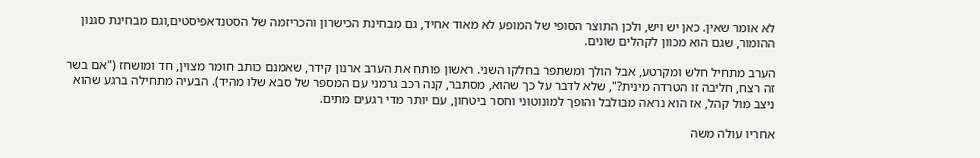לא אומר שאין. כאן יש ויש, ולכן התוצר הסופי של המופע לא מאוד אחיד, גם מבחינת הכישרון והכריזמה של הסטנדאפיסטים,וגם מבחינת סגנון ההומור, שגם הוא מכוון לקהלים שונים.

הערב מתחיל חלש ומקרטע, אבל הולך ומשתפר בחלקו השני. ראשון פותח את הערב ארנון קידר, שאמנם כותב חומר מצוין, חד ומושחז ("אם בשר זה רצח, חליבה זו הטרדה מינית?", שלא לדבר על כך שהוא, מסתבר, קנה רכב גרמני עם המספר של סבא שלו מהיד). הבעיה מתחילה ברגע שהוא ניצב מול קהל, אז הוא נראה מבולבל והופך למונוטוני וחסר ביטחון, עם יותר מדי רגעים מתים.

אחריו עולה משה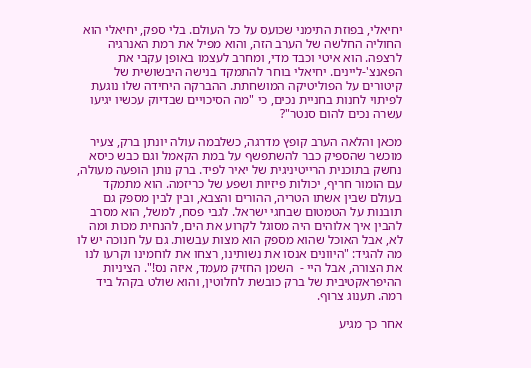יחיאלי, בפוזת התימני שכועס על כל העולם. בלי ספק, יחיאלי הוא החוליה החלשה של הערב הזה, והוא מפיל את רמת האנרגיה לרצפה. הוא איטי וכבד מדי, ומחרב לעצמו באופן עקבי את הפאנצ'-ליינים. יחיאלי בוחר להתמקד בנישה היבשושית של קיטורים על הפוליטיקה המושחתת. ההברקה היחידה שלו נוגעת לפיתוי לחנות בחניית נכים, כי "מה הסיכויים שבדיוק עכשיו יגיעו עשרה נכים להום סנטר"?

מכאן והלאה הערב קופץ מדרגה, כשלבמה עולה יונתן ברק, צעיר מוכשר שהספיק כבר להשתפשף על במת הקאמל וגם כבש כיסא נחשק בתוכנית הרייטיניגית של יאיר לפיד. ברק נותן הופעה מעולה, עם הומור חריף, יכולות פיזיות ושפע של כריזמה. הוא מתמקד בעולם שבין אשתו הטריה, ההורים והצבא, ובין לבין מספק גם תובנות על הטמטום שבחגי ישראל. לגבי פסח, למשל, הוא מסרב להבין איך אלוהים היה מסוגל לקרוע את הים, להנחית מכות ומה לא, אבל האוכל שהוא מספק הוא מצות עבשות. גם על חנוכה יש לו מה להגיד: "היוונים אנסו את נשותינו, רצחו את לוחמינו וקרעו לנו את הצורה, אבל היי -  השמן החזיק מעמד, איזה נס!". הציניות ההיפראקטיבית של ברק כובשת לחלוטין, והוא שולט בקהל ביד רמה. תענוג צרוף.

אחר כך מגיע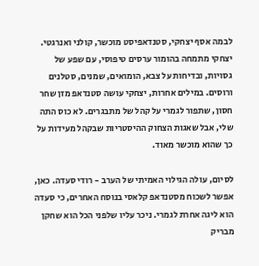לבמה אסף יצחקי, סטנדאפיסט מוכשר, קולני ואנרגטי. יצחקי מתמחה בהומור ערסים טיפוסי, עם שפע של גסויות, ובדיחות על צבא, הומואים, שמנים, סטלנים ורוסים. במילים אחרות, יצחקי עושה סטנדאפ מזן שחר חסון, שתפור לגמרי על קהל של מתבגרים. לא כוס התה שלי, אבל שאגות הצחוק ההיסטריות שבקהל מעידות על כך שהוא מוכשר מאוד.

לסיום, עולה הגילוי האמיתי של הערב - רודי סעדה. כאן, אפשר לשכוח מסטנדאפ קלאסי בנוסח האחרים, כי סעדה הוא ליגה אחרת לגמרי. ניכר עליו שלפני הכל הוא שחקן מבריק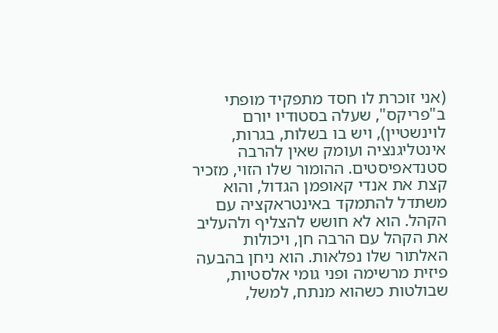(אני זוכרת לו חסד מתפקיד מופתי ב"פריקס", שעלה בסטודיו יורם לוינשטיין), ויש בו בשלות, בגרות, אינטליגנציה ועומק שאין להרבה סטנדאפיסטים. ההומור שלו הזוי, מזכיר קצת את אנדי קאופמן הגדול, והוא משתדל להתמקד באינטראקציה עם הקהל. הוא לא חושש להצליף ולהעליב את הקהל עם הרבה חן, ויכולות האלתור שלו נפלאות. הוא ניחן בהבעה פיזית מרשימה ופני גומי אלסטיות, שבולטות כשהוא מנתח, למשל,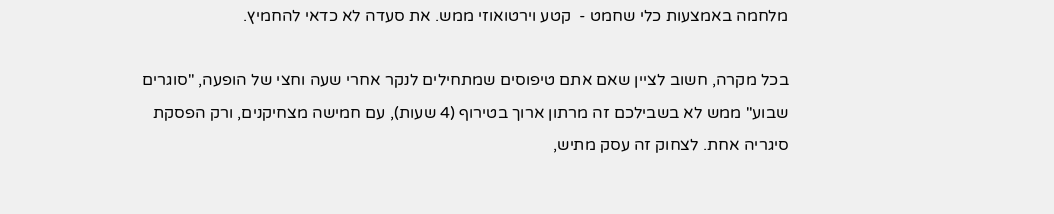מלחמה באמצעות כלי שחמט -  קטע וירטואוזי ממש. את סעדה לא כדאי להחמיץ.

בכל מקרה, חשוב לציין שאם אתם טיפוסים שמתחילים לנקר אחרי שעה וחצי של הופעה, "סוגרים שבוע" ממש לא בשבילכם זה מרתון ארוך בטירוף (4 שעות), עם חמישה מצחיקנים, ורק הפסקת סיגריה אחת. לצחוק זה עסק מתיש,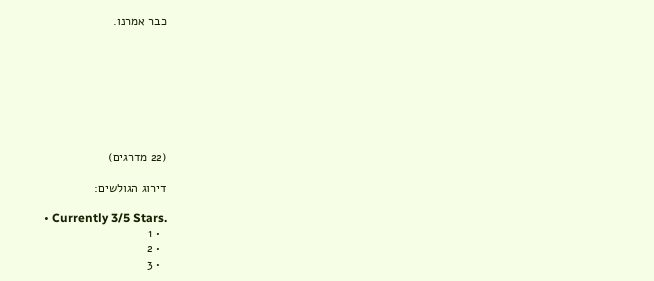כבר אמרנו.








(22 מדרגים)

דירוג הגולשים:

  • Currently 3/5 Stars.
  • 1
  • 2
  • 3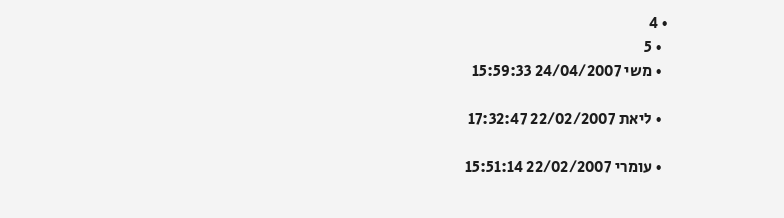• 4
  • 5
  • משי 24/04/2007 15:59:33

  • ליאת 22/02/2007 17:32:47

  • עומרי 22/02/2007 15:51:14